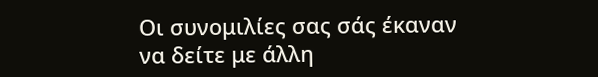Οι συνομιλίες σας σάς έκαναν να δείτε με άλλη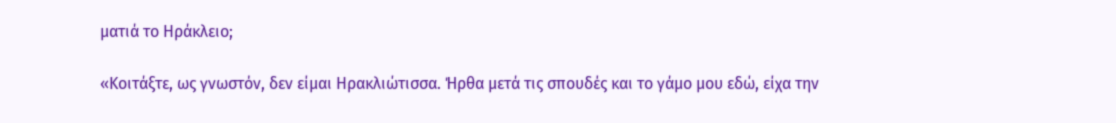ματιά το Ηράκλειο;

«Κοιτάξτε, ως γνωστόν, δεν είμαι Ηρακλιώτισσα. Ήρθα μετά τις σπουδές και το γάμο μου εδώ, είχα την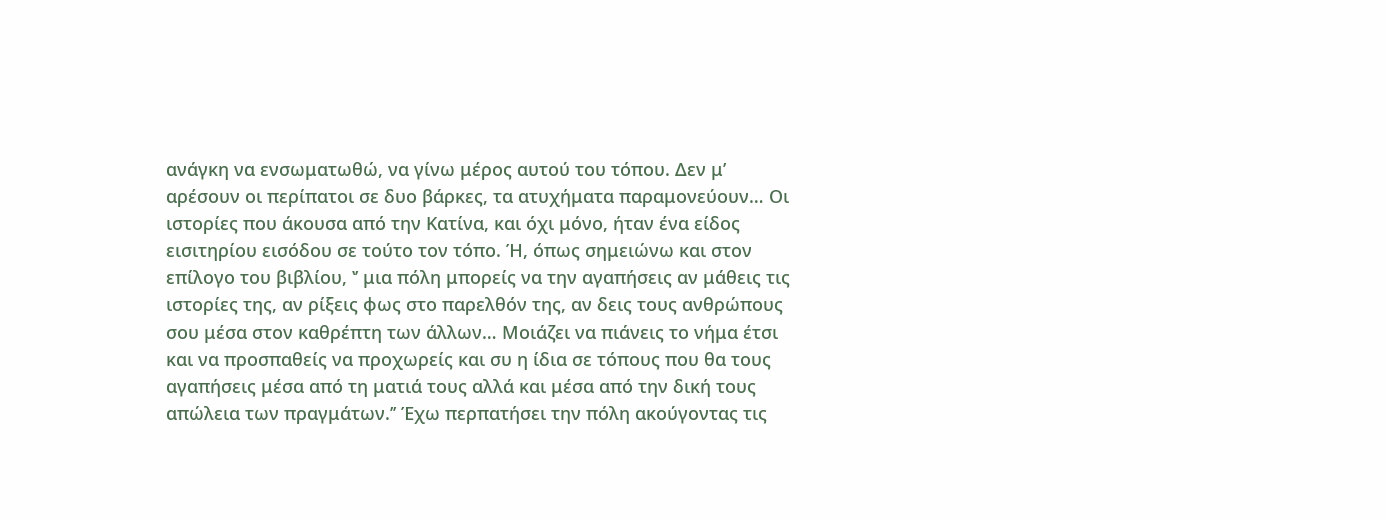ανάγκη να ενσωματωθώ, να γίνω μέρος αυτού του τόπου. Δεν μʼ αρέσουν οι περίπατοι σε δυο βάρκες, τα ατυχήματα παραμονεύουν… Οι ιστορίες που άκουσα από την Κατίνα, και όχι μόνο, ήταν ένα είδος εισιτηρίου εισόδου σε τούτο τον τόπο. Ή, όπως σημειώνω και στον επίλογο του βιβλίου, ʽʼ μια πόλη μπορείς να την αγαπήσεις αν μάθεις τις ιστορίες της, αν ρίξεις φως στο παρελθόν της, αν δεις τους ανθρώπους σου μέσα στον καθρέπτη των άλλων… Μοιάζει να πιάνεις το νήμα έτσι και να προσπαθείς να προχωρείς και συ η ίδια σε τόπους που θα τους αγαπήσεις μέσα από τη ματιά τους αλλά και μέσα από την δική τους απώλεια των πραγμάτων.ʼʼ Έχω περπατήσει την πόλη ακούγοντας τις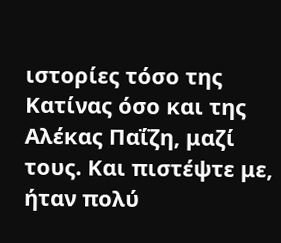ιστορίες τόσο της Κατίνας όσο και της Αλέκας Παΐζη, μαζί τους. Και πιστέψτε με, ήταν πολύ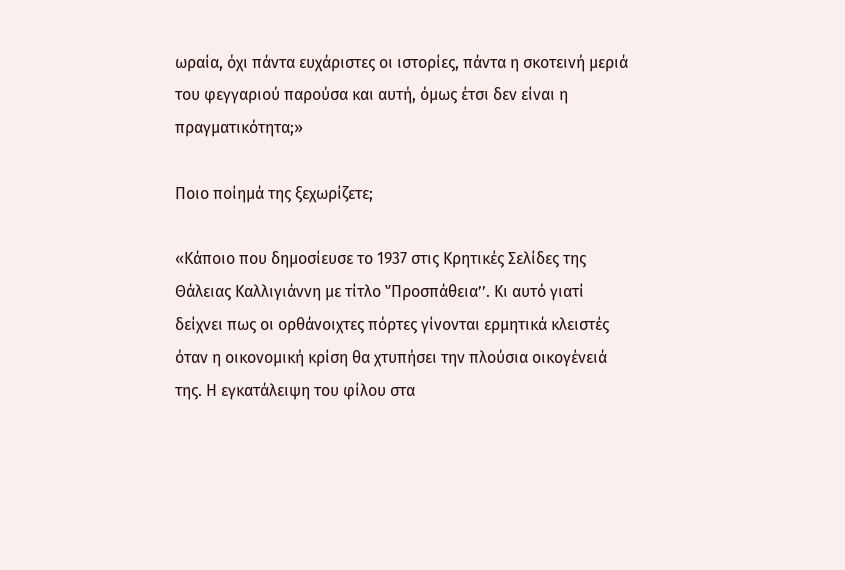ωραία, όχι πάντα ευχάριστες οι ιστορίες, πάντα η σκοτεινή μεριά του φεγγαριού παρούσα και αυτή, όμως έτσι δεν είναι η πραγματικότητα;»

Ποιο ποίημά της ξεχωρίζετε;

«Κάποιο που δημοσίευσε το 1937 στις Κρητικές Σελίδες της Θάλειας Καλλιγιάννη με τίτλο ʽʼΠροσπάθειαʼʼ. Κι αυτό γιατί δείχνει πως οι ορθάνοιχτες πόρτες γίνονται ερμητικά κλειστές όταν η οικονομική κρίση θα χτυπήσει την πλούσια οικογένειά της. Η εγκατάλειψη του φίλου στα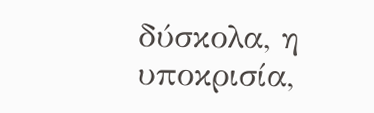δύσκολα, η υποκρισία,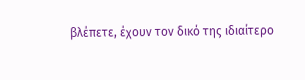βλέπετε, έχουν τον δικό της ιδιαίτερο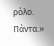ρόλο. Πάντα.»